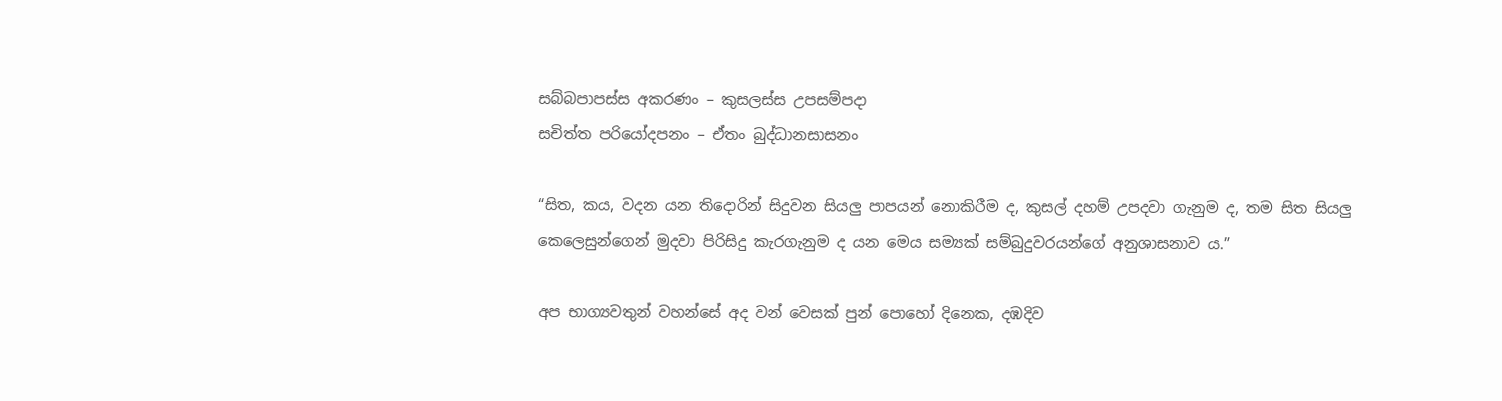සබ්බපාපස්ස අකරණං – කුසලස්ස උපසම්පදා
සචිත්ත පරියෝදපනං – ඒතං බුද්ධානසාසනං

“සිත, කය, වදන යන තිදොරින් සිදුවන සියලු පාපයන් නොකිරීම ද, කුසල් දහම් උපදවා ගැනුම ද, තම සිත සියලු කෙලෙසුන්ගෙන් මුදවා පිරිසිදු කැරගැනුම ද යන මෙය සම්‍යක් සම්බුදුවරයන්ගේ අනුශාසනාව ය.”

අප භාග්‍යවතුන් වහන්සේ අද වන් වෙසක් පුන් පොහෝ දිනෙක, දඹදිව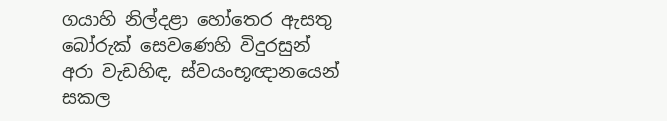ගයාහි නිල්දළා හෝතෙර ඇසතු බෝරුක් සෙවණෙහි විදුරසුන් අරා වැඩහිඳ, ස්වයංභූඥානයෙන් සකල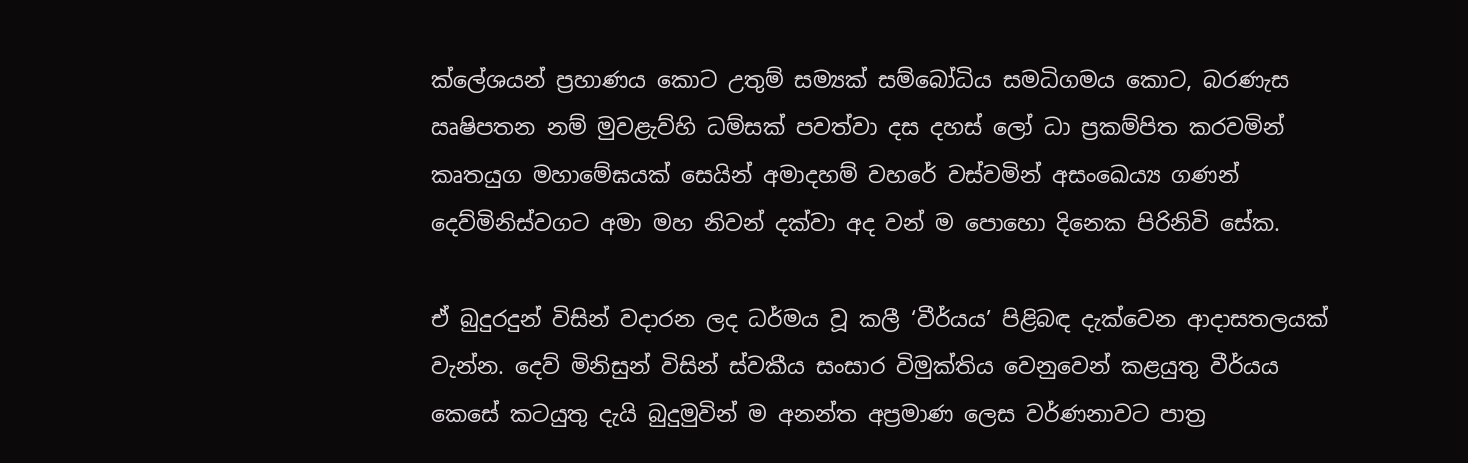ක්ලේශයන් ප්‍රහාණය කොට උතුම් සම්‍යක් සම්බෝධිය සමධිගමය කොට, බරණැස ඍෂිපතන නම් මුවළැව්හි ධම්සක් පවත්වා දස දහස් ලෝ ධා ප්‍රකම්පිත කරවමින් කෘතයුග මහාමේඝයක් සෙයින් අමාදහම් වහරේ වස්වමින් අසංඛෙය්‍ය ගණන් දෙව්මිනිස්වගට අමා මහ නිවන් දක්වා අද වන් ම පොහො දිනෙක පිරිනිවි සේක.

ඒ බුදුරදුන් විසින් වදාරන ලද ධර්මය වූ කලී ‘වීර්යය’ පිළිබඳ දැක්වෙන ආදාසතලයක් වැන්න. දෙව් මිනිසුන් විසින් ස්වකීය සංසාර විමුක්තිය වෙනුවෙන් කළයුතු වීර්යය කෙසේ කටයුතු දැයි බුදුමුවින් ම අනන්ත අප්‍රමාණ ලෙස වර්ණනාවට පාත්‍ර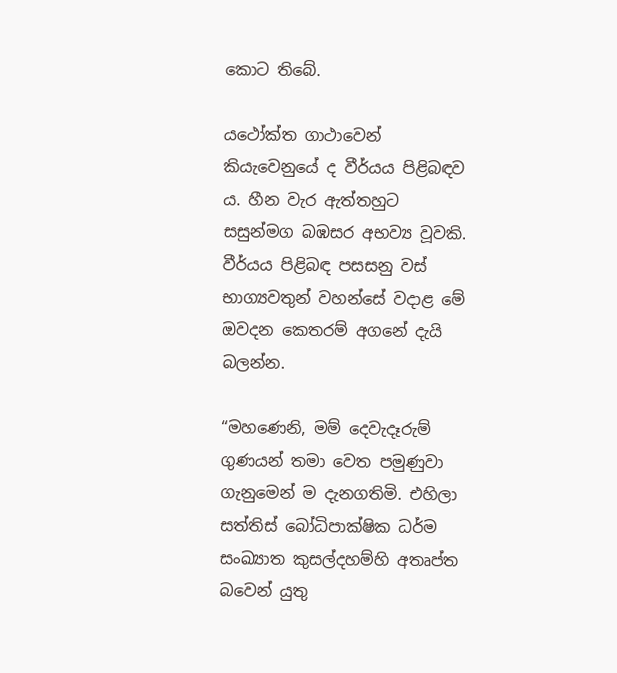කොට තිබේ.

යථෝක්ත ගාථාවෙන් කියැවෙනුයේ ද වීර්යය පිළිබඳව ය. හීන වැර ඇත්තහුට සසුන්මග බඹසර අභව්‍ය වූවකි. වීර්යය පිළිබඳ පසසනු වස් භාග්‍යවතුන් වහන්සේ වදාළ මේ ඔවදන කෙතරම් අගනේ දැයි බලන්න.

“මහණෙනි, මම් දෙවැදෑරුම් ගුණයන් තමා වෙත පමුණුවා ගැනුමෙන් ම දැනගතිමි. එහිලා සත්තිස් බෝධිපාක්ෂික ධර්ම සංඛ්‍යාත කුසල්දහම්හි අතෘප්ත බවෙන් යුතු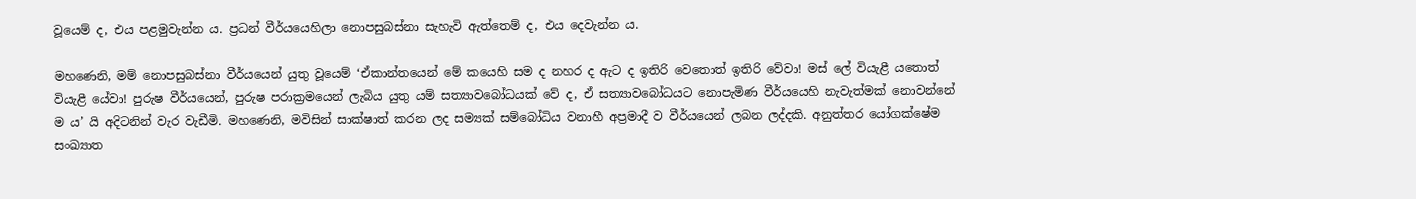වූයෙම් ද, එය පළමුවැන්න ය. ප්‍රධන් වීර්යයෙහිලා නොපසුබස්නා සැහැවි ඇත්තෙම් ද, එය දෙවැන්න ය.

මහණෙනි, මම් නොපසුබස්නා වීර්යයෙන් යුතු වූයෙම් ‘ඒකාන්තයෙන් මේ කයෙහි සම ද නහර ද ඇට ද ඉතිරි වෙතොත් ඉතිරි වේවා! මස් ලේ වියැළී යතොත් වියැළී යේවා! පුරුෂ වීර්යයෙන්, පුරුෂ පරාක්‍රමයෙන් ලැබිය යුතු යම් සත්‍යාවබෝධයක් වේ ද, ඒ සත්‍යාවබෝධයට නොපැමිණ වීර්යයෙහි නැවැත්මක් නොවන්නේ ම ය’ යි අදිටනින් වැර වැඩීමි. මහණෙනි, මවිසින් සාක්ෂාත් කරන ලද සම්‍යක් සම්බෝධිය වනාහී අප්‍රමාදී ව වීර්යයෙන් ලබන ලද්දකි. අනුත්තර යෝගක්ෂේම සංඛ්‍යාත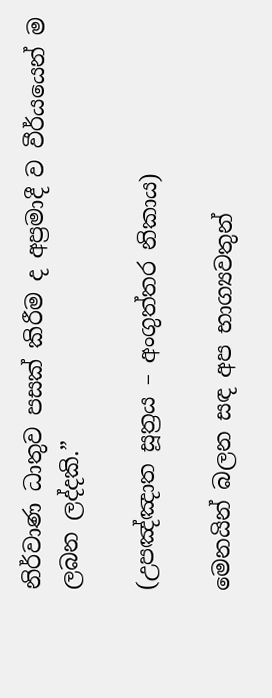නිර්වාණ ධාතුව පසක් කිරීම ද අප්‍රමාදී ව වීර්යයෙන් ම ලබන ලද්දකි.”

(උපඤ්ඤාත සූත්‍රය – අංගුත්තර නිකාය)

මෙනයින් බලන සඳ අප භාග්‍යවතුන්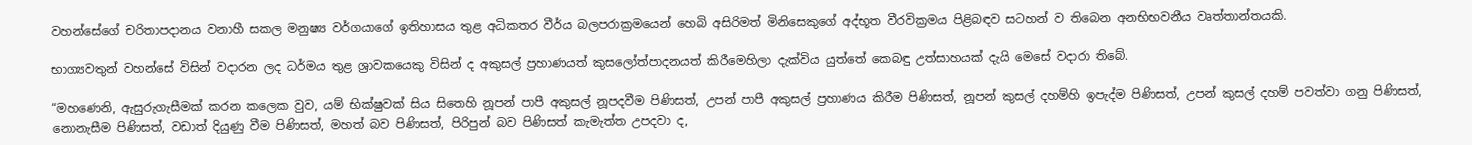වහන්සේගේ චරිතාපදානය වනාහී සකල මනුෂ්‍ය වර්ගයාගේ ඉතිහාසය තුළ අධිකතර වීර්ය බලපරාක්‍රමයෙන් හෙබි අසිරිමත් මිනිසෙකුගේ අද්භූත වීරවික්‍රමය පිළිබඳව සටහන් ව තිබෙන අනභිභවනීය වෘත්තාන්තයකි.

භාග්‍යවතුන් වහන්සේ විසින් වදාරන ලද ධර්මය තුළ ශ්‍රාවකයෙකු විසින් ද අකුසල් ප්‍රහාණයත් කුසලෝත්පාදනයත් කිරීමෙහිලා දැක්විය යුත්තේ කෙබඳු උත්සාහයක් දැයි මෙසේ වදාරා තිබේ.

“මහණෙනි, ඇසුරුගැසීමක් කරන කලෙක වුව, යම් භික්ෂුවක් සිය සිතෙහි නූපන් පාපී අකුසල් නූපදවීම පිණිසත්, උපන් පාපී අකුසල් ප්‍රහාණය කිරීම පිණිසත්, නූපන් කුසල් දහම්හි ඉපැද්ම පිණිසත්, උපන් කුසල් දහම් පවත්වා ගනු පිණිසත්, නොනැසීම පිණිසත්, වඩාත් දියුණු වීම පිණිසත්, මහත් බව පිණිසත්, පිරිපුන් බව පිණිසත් කැමැත්ත උපදවා ද,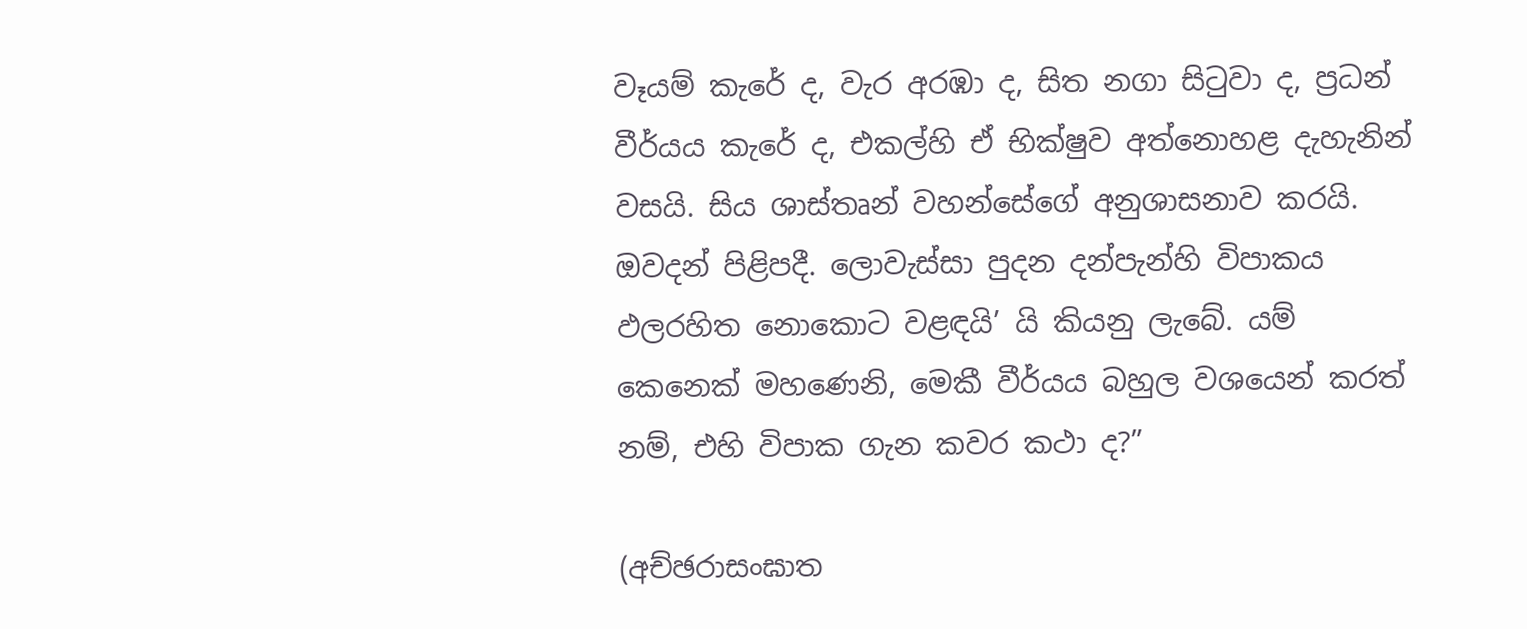වෑයම් කැරේ ද, වැර අරඹා ද, සිත නගා සිටුවා ද, ප්‍රධන් වීර්යය කැරේ ද, එකල්හි ඒ භික්ෂුව අත්නොහළ දැහැනින් වසයි. සිය ශාස්තෘන් වහන්සේගේ අනුශාසනාව කරයි. ඔවදන් පිළිපදී. ලොවැස්සා පුදන දන්පැන්හි විපාකය ඵලරහිත නොකොට වළඳයි’ යි කියනු ලැබේ. යම් කෙනෙක් මහණෙනි, මෙකී වීර්යය බහුල වශයෙන් කරත් නම්, එහි විපාක ගැන කවර කථා ද?”

(අච්ඡරාසංඝාත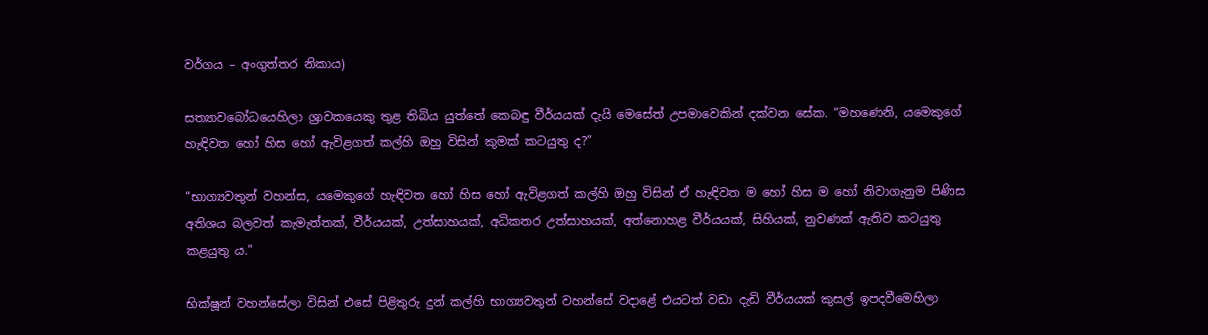වර්ගය – අංගුත්තර නිකාය)

සත්‍යාවබෝධයෙහිලා ශ්‍රාවකයෙකු තුළ තිබිය යුත්තේ කෙබඳු වීර්යයක් දැයි මෙසේත් උපමාවෙකින් දක්වන සේක. “මහණෙනි, යමෙකුගේ හැඳිවත හෝ හිස හෝ ඇවිළගත් කල්හි ඔහු විසින් කුමක් කටයුතු ද?”

“භාග්‍යවතුන් වහන්ස, යමෙකුගේ හැඳිවත හෝ හිස හෝ ඇවිළගත් කල්හි ඔහු විසින් ඒ හැඳිවත ම හෝ හිස ම හෝ නිවාගැනුම පිණිස අතිශය බලවත් කැමැත්තක්, වීර්යයක්, උත්සාහයක්, අධිකතර උත්සාහයක්, අත්නොහළ වීර්යයක්, සිහියක්, නුවණක් ඇතිව කටයුතු කළයුතු ය.”

භික්ෂූන් වහන්සේලා විසින් එසේ පිළිතුරු දුන් කල්හි භාග්‍යවතුන් වහන්සේ වදාළේ එයටත් වඩා දැඩි වීර්යයක් කුසල් ඉපදවීමෙහිලා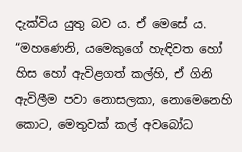දැක්විය යුතු බව ය. ඒ මෙසේ ය. “මහණෙනි, යමෙකුගේ හැඳිවත හෝ හිස හෝ ඇවිළගත් කල්හි, ඒ ගිනි ඇවිලීම පවා නොසලකා, නොමෙනෙහි කොට, මෙතුවක් කල් අවබෝධ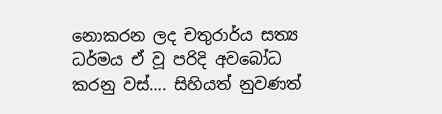නොකරන ලද චතුරාර්ය සත්‍ය ධර්මය ඒ වූ පරිදි අවබෝධ කරනු වස්…. සිහියත් නුවණත්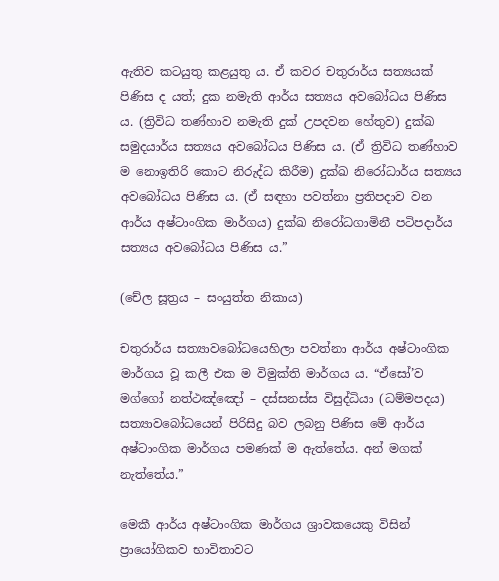ඇතිව කටයුතු කළයුතු ය. ඒ කවර චතුරාර්ය සත්‍යයක් පිණිස ද යත්; දුක නමැති ආර්ය සත්‍යය අවබෝධය පිණිස ය. (ත්‍රිවිධ තණ්හාව නමැති දුක් උපදවන හේතුව) දුක්ඛ සමුදයාර්ය සත්‍යය අවබෝධය පිණිස ය. (ඒ ත්‍රිවිධ තණ්හාව ම නොඉතිරි කොට නිරුද්ධ කිරීම) දුක්ඛ නිරෝධාර්ය සත්‍යය අවබෝධය පිණිස ය. (ඒ සඳහා පවත්නා ප්‍රතිපදාව වන ආර්ය අෂ්ටාංගික මාර්ගය) දුක්ඛ නිරෝධගාමිනී පටිපදාර්ය සත්‍යය අවබෝධය පිණිස ය.”

(චේල සූත්‍රය – සංයුත්ත නිකාය)

චතුරාර්ය සත්‍යාවබෝධයෙහිලා පවත්නා ආර්ය අෂ්ටාංගික මාර්ගය වූ කලී එක ම විමුක්ති මාර්ගය ය. “ඒසෝ’ව මග්ගෝ නත්ථඤ්ඤෝ – දස්සනස්ස විසුද්ධියා (ධම්මපදය) සත්‍යාවබෝධයෙන් පිරිසිදු බව ලබනු පිණිස මේ ආර්ය අෂ්ටාංගික මාර්ගය පමණක් ම ඇත්තේය. අන් මගක් නැත්තේය.”

මෙකී ආර්ය අෂ්ටාංගික මාර්ගය ශ්‍රාවකයෙකු විසින් ප්‍රායෝගිකව භාවිතාවට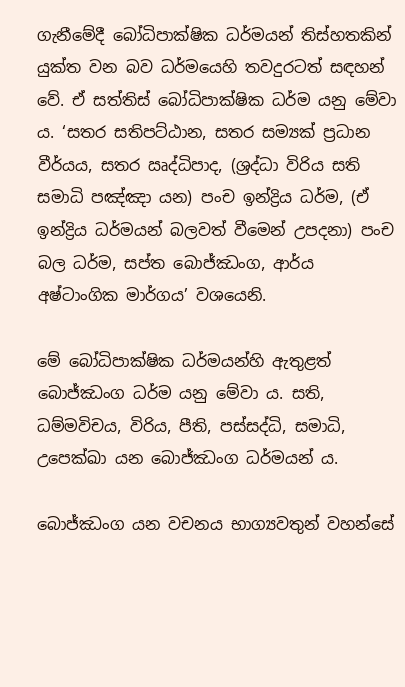ගැනීමේදී බෝධිපාක්ෂික ධර්මයන් තිස්හතකින් යුක්ත වන බව ධර්මයෙහි තවදුරටත් සඳහන් වේ. ඒ සත්තිස් බෝධිපාක්ෂික ධර්ම යනු මේවා ය. ‘සතර සතිපට්ඨාන, සතර සම්‍යක් ප්‍රධාන වීර්යය, සතර ඍද්ධිපාද, (ශ්‍රද්ධා විරිය සති සමාධි පඤ්ඤා යන) පංච ඉන්ද්‍රිය ධර්ම, (ඒ ඉන්ද්‍රිය ධර්මයන් බලවත් වීමෙන් උපදනා) පංච බල ධර්ම, සප්ත බොජ්ඣංග, ආර්ය අෂ්ටාංගික මාර්ගය’ වශයෙනි.

මේ බෝධිපාක්ෂික ධර්මයන්හි ඇතුළත් බොජ්ඣංග ධර්ම යනු මේවා ය. සති, ධම්මවිචය, විරිය, පීති, පස්සද්ධි, සමාධි, උපෙක්ඛා යන බොජ්ඣංග ධර්මයන් ය.

බොජ්ඣංග යන වචනය භාග්‍යවතුන් වහන්සේ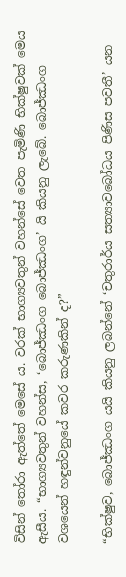විසින් තෝරා ඇත්තේ මෙසේ ය. වරක් භාග්‍යවතුන් වහන්සේ වෙත පැමිණි භික්ෂුවක් මෙය ඇසීය. “භාග්‍යවතුන් වහන්ස, ‘බොජ්ඣංග බොජ්ඣංග’ යි කියනු ලැබේ. බොජ්ඣංග වශයෙන් හඳුන්වනුයේ කවර කරුණකින් ද?”

“භික්ෂුව, බොජ්ඣංග යයි කියනු ලබන්නේ ‘චතුරාර්ය සත්‍යාවබෝධය පිණිස පවතී’ යන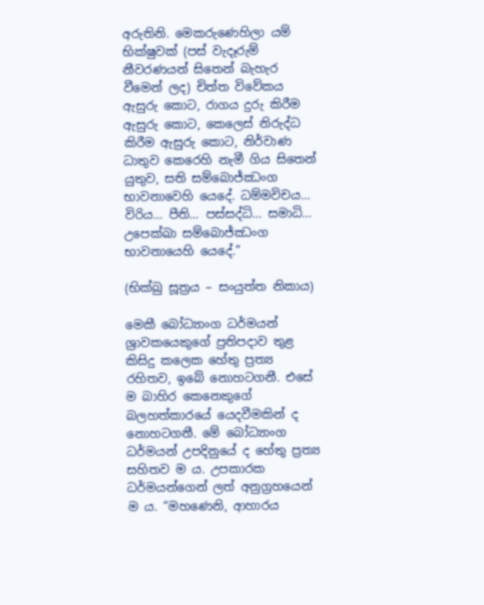අරුතිනි. මෙකරුණෙහිලා යම් භික්ෂුවක් (පස් වැදෑරුම් නීවරණයන් සිතෙන් බැහැර වීමෙන් ලද) චිත්ත විවේකය ඇසුරු කොට, රාගය දුරු කිරීම ඇසුරු කොට, කෙලෙස් නිරුද්ධ කිරීම ඇසුරු කොට, නිර්වාණ ධාතුව කෙරෙහි නැමී ගිය සිතෙන් යුතුව, සති සම්බොජ්ඣංග භාවනාවෙහි යෙදේ. ධම්මවිචය… විරිය… පීති… පස්සද්ධි… සමාධි… උපෙක්ඛා සම්බොජ්ඣංග භාවනායෙහි යෙදේ.”

(භික්ඛු සූත්‍රය – සංයුත්ත නිකාය)

මෙකී බෝධ්‍යාංග ධර්මයන් ශ්‍රාවකයෙකුගේ ප්‍රතිපදාව තුළ කිසිදු කලෙක හේතු ප්‍රත්‍ය රහිතව, ඉබේ නොහටගනී. එසේ ම බාහිර කෙනෙකුගේ බලහත්කාරයේ යෙදවීමකින් ද නොහටගනී. මේ බෝධ්‍යාංග ධර්මයන් උපදිනුයේ ද හේතු ප්‍රත්‍ය සහිතව ම ය. උපකාරක ධර්මයන්ගෙන් ලත් අනුග්‍රහයෙන් ම ය. “මහණෙනි, ආහාරය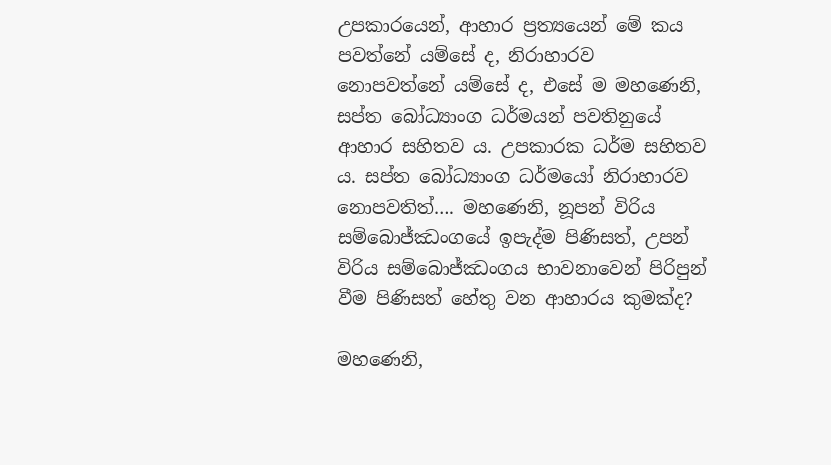උපකාරයෙන්, ආහාර ප්‍රත්‍යයෙන් මේ කය පවත්නේ යම්සේ ද, නිරාහාරව නොපවත්නේ යම්සේ ද, එසේ ම මහණෙනි, සප්ත බෝධ්‍යාංග ධර්මයන් පවතිනුයේ ආහාර සහිතව ය. උපකාරක ධර්ම සහිතව ය. සප්ත බෝධ්‍යාංග ධර්මයෝ නිරාහාරව නොපවතිත්…. මහණෙනි, නූපන් විරිය සම්බොජ්ඣංගයේ ඉපැද්ම පිණිසත්, උපන් විරිය සම්බොජ්ඣංගය භාවනාවෙන් පිරිපුන් වීම පිණිසත් හේතු වන ආහාරය කුමක්ද?

මහණෙනි,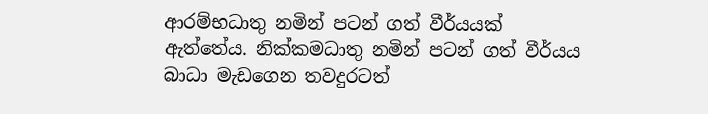ආරම්භධාතු නමින් පටන් ගත් වීර්යයක් ඇත්තේය. නික්කමධාතු නමින් පටන් ගත් වීර්යය බාධා මැඩගෙන තවදුරටත්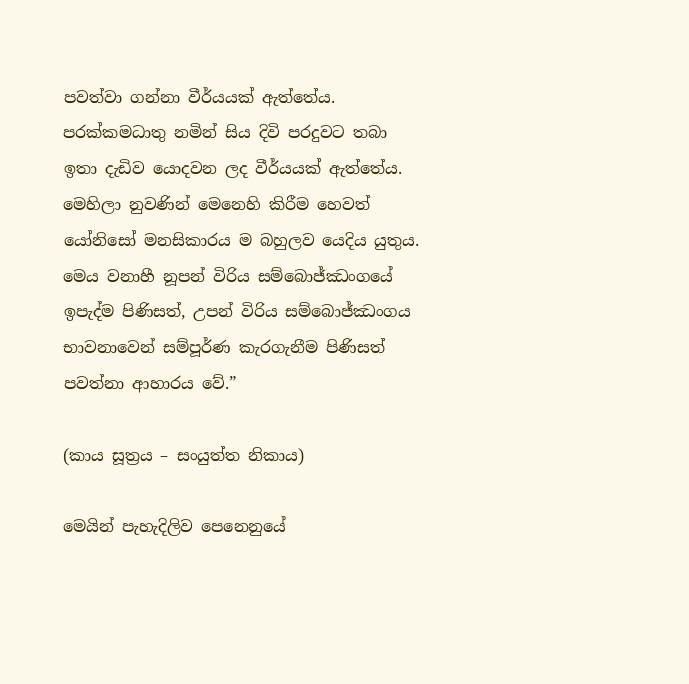පවත්වා ගන්නා වීර්යයක් ඇත්තේය. පරක්කමධාතු නමින් සිය දිවි පරදුවට තබා ඉතා දැඩිව යොදවන ලද වීර්යයක් ඇත්තේය. මෙහිලා නුවණින් මෙනෙහි කිරීම හෙවත් යෝනිසෝ මනසිකාරය ම බහුලව යෙදිය යුතුය. මෙය වනාහී නූපන් විරිය සම්බොජ්ඣංගයේ ඉපැද්ම පිණිසත්, උපන් විරිය සම්බොජ්ඣංගය භාවනාවෙන් සම්පූර්ණ කැරගැනීම පිණිසත් පවත්නා ආහාරය වේ.”

(කාය සූත්‍රය – සංයුත්ත නිකාය)

මෙයින් පැහැදිලිව පෙනෙනුයේ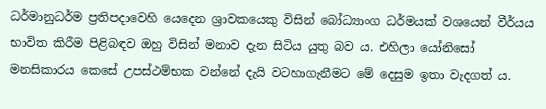ධර්මානුධර්ම ප්‍රතිපදාවෙහි යෙදෙන ශ්‍රාවකයෙකු විසින් බෝධ්‍යාංග ධර්මයක් වශයෙන් වීර්යය භාවිත කිරීම පිළිබඳව ඔහු විසින් මනාව දැන සිටිය යුතු බව ය. එහිලා යෝනිසෝ මනසිකාරය කෙසේ උපස්ථම්භක වන්නේ දැයි වටහාගැනීමට මේ දෙසුම ඉතා වැදගත් ය.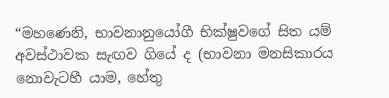“මහණෙනි, භාවනානුයෝගී භික්ෂුවගේ සිත යම් අවස්ථාවක සැඟව ගියේ ද (භාවනා මනසිකාරය නොවැටහී යාම, හේතු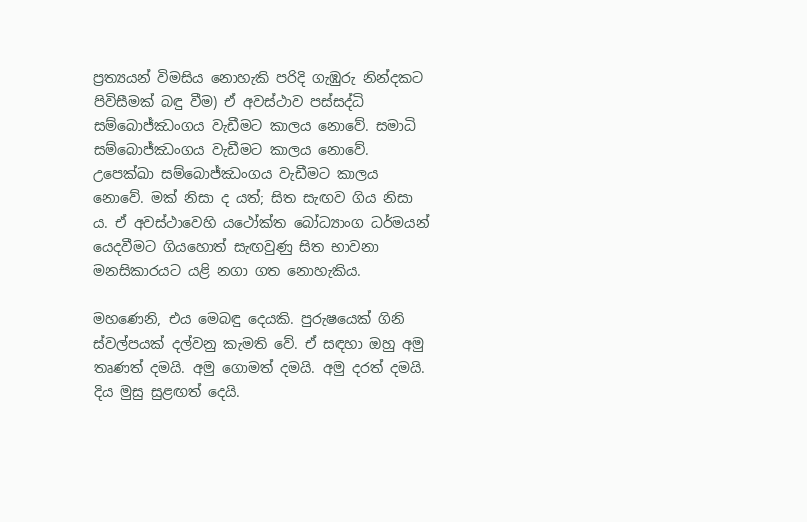ප්‍රත්‍යයන් විමසිය නොහැකි පරිදි ගැඹුරු නින්දකට පිවිසීමක් බඳු වීම) ඒ අවස්ථාව පස්සද්ධි සම්බොජ්ඣංගය වැඩීමට කාලය නොවේ. සමාධි සම්බොජ්ඣංගය වැඩීමට කාලය නොවේ. උපෙක්ඛා සම්බොජ්ඣංගය වැඩීමට කාලය නොවේ. මක් නිසා ද යත්; සිත සැඟව ගිය නිසා ය. ඒ අවස්ථාවෙහි යථෝක්ත බෝධ්‍යාංග ධර්මයන් යෙදවීමට ගියහොත් සැඟවුණු සිත භාවනා මනසිකාරයට යළි නගා ගත නොහැකිය.

මහණෙනි, එය මෙබඳු දෙයකි. පුරුෂයෙක් ගිනි ස්වල්පයක් දල්වනු කැමති වේ. ඒ සඳහා ඔහු අමු තෘණත් දමයි. අමු ගොමත් දමයි. අමු දරත් දමයි. දිය මුසු සුළඟත් දෙයි.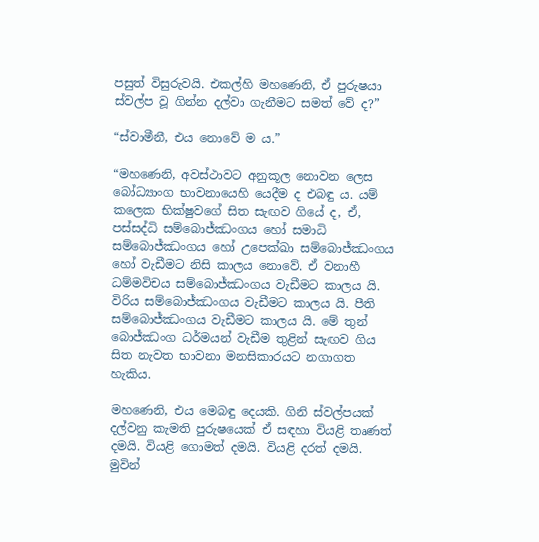පසුත් විසුරුවයි. එකල්හි මහණෙනි, ඒ පුරුෂයා ස්වල්ප වූ ගින්න දල්වා ගැනීමට සමත් වේ ද?”

“ස්වාමීනී, එය නොවේ ම ය.”

“මහණෙනි, අවස්ථාවට අනුකූල නොවන ලෙස බෝධ්‍යාංග භාවනායෙහි යෙදීම ද එබඳු ය. යම් කලෙක භික්ෂුවගේ සිත සැඟව ගියේ ද, ඒ, පස්සද්ධි සම්බොජ්ඣංගය හෝ සමාධි සම්බොජ්ඣංගය හෝ උපෙක්ඛා සම්බොජ්ඣංගය හෝ වැඩීමට නිසි කාලය නොවේ. ඒ වනාහී ධම්මවිචය සම්බොජ්ඣංගය වැඩීමට කාලය යි. විරිය සම්බොජ්ඣංගය වැඩීමට කාලය යි. පීති සම්බොජ්ඣංගය වැඩීමට කාලය යි. මේ තුන් බොජ්ඣංග ධර්මයන් වැඩීම තුළින් සැඟව ගිය සිත නැවත භාවනා මනසිකාරයට නගාගත හැකිය.

මහණෙනි, එය මෙබඳු දෙයකි. ගිනි ස්වල්පයක් දල්වනු කැමති පුරුෂයෙක් ඒ සඳහා වියළි තෘණත් දමයි. වියළි ගොමත් දමයි. වියළි දරත් දමයි. මුවින්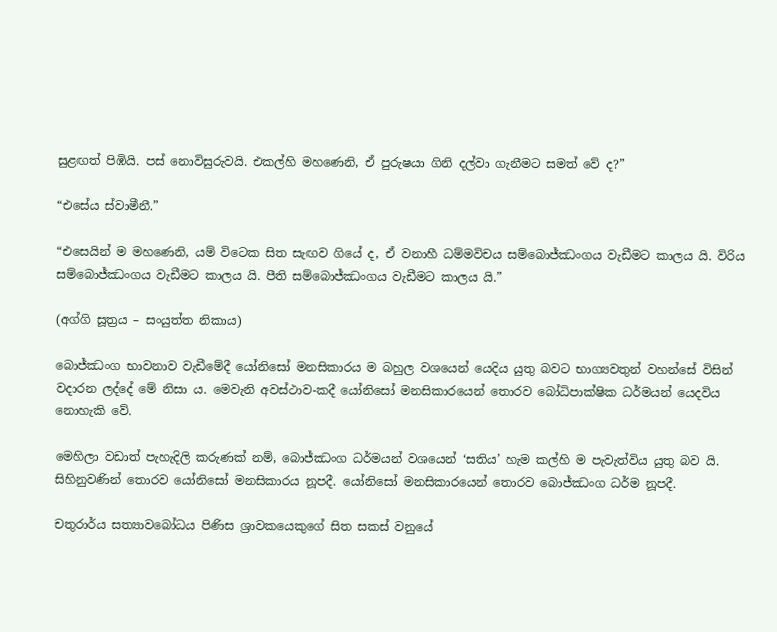සුළඟත් පිඹියි. පස් නොවිසුරුවයි. එකල්හි මහණෙනි, ඒ පුරුෂයා ගිනි දල්වා ගැනීමට සමත් වේ ද?”

“එසේය ස්වාමීනී.”

“එසෙයින් ම මහණෙනි, යම් විටෙක සිත සැඟව ගියේ ද, ඒ වනාහී ධම්මවිචය සම්බොජ්ඣංගය වැඩීමට කාලය යි. විරිය සම්බොජ්ඣංගය වැඩීමට කාලය යි. පීති සම්බොජ්ඣංගය වැඩීමට කාලය යි.”

(අග්ගි සූත්‍රය – සංයුත්ත නිකාය)

බොජ්ඣංග භාවනාව වැඩීමේදී යෝනිසෝ මනසිකාරය ම බහුල වශයෙන් යෙදිය යුතු බවට භාග්‍යවතුන් වහන්සේ විසින් වදාරන ලද්දේ මේ නිසා ය. මෙවැනි අවස්ථාව-කදී යෝනිසෝ මනසිකාරයෙන් තොරව බෝධිපාක්ෂික ධර්මයන් යෙදවිය නොහැකි වේ.

මෙහිලා වඩාත් පැහැදිලි කරුණක් නම්, බොජ්ඣංග ධර්මයන් වශයෙන් ‘සතිය’ හැම කල්හි ම පැවැත්විය යුතු බව යි. සිහිනුවණින් තොරව යෝනිසෝ මනසිකාරය නූපදී. යෝනිසෝ මනසිකාරයෙන් තොරව බොජ්ඣංග ධර්ම නූපදී.

චතුරාර්ය සත්‍යාවබෝධය පිණිස ශ්‍රාවකයෙකුගේ සිත සකස් වනුයේ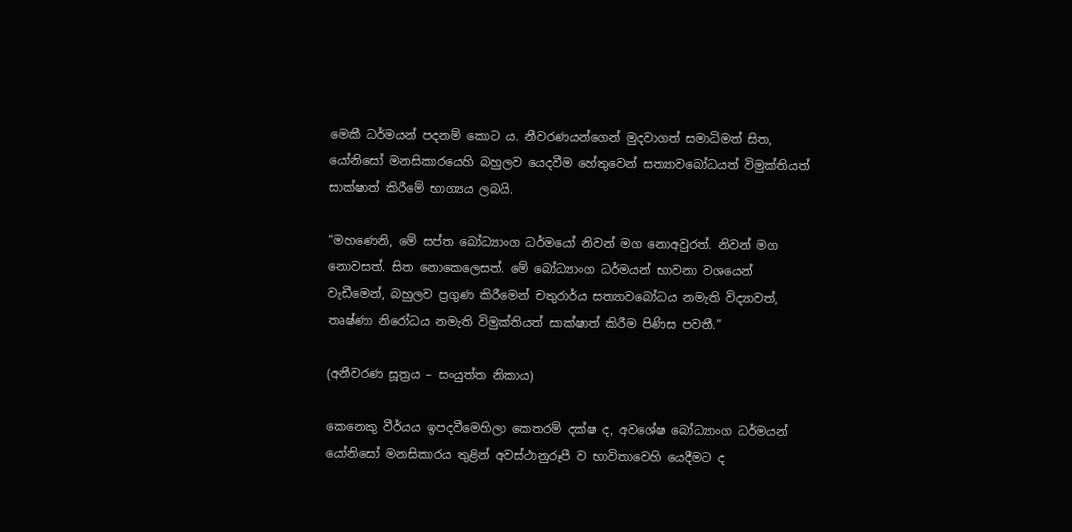මෙකී ධර්මයන් පදනම් කොට ය. නීවරණයන්ගෙන් මුදවාගත් සමාධිමත් සිත, යෝනිසෝ මනසිකාරයෙහි බහුලව යෙදවීම හේතුවෙන් සත්‍යාවබෝධයත් විමුක්තියත් සාක්ෂාත් කිරීමේ භාග්‍යය ලබයි.

“මහණෙනි, මේ සප්ත බෝධ්‍යාංග ධර්මයෝ නිවන් මග නොඅවුරත්. නිවන් මග නොවසත්. සිත නොකෙලෙසත්. මේ බෝධ්‍යාංග ධර්මයන් භාවනා වශයෙන් වැඩීමෙන්, බහුලව ප්‍රගුණ කිරීමෙන් චතුරාර්ය සත්‍යාවබෝධය නමැති විද්‍යාවත්, තෘෂ්ණා නිරෝධය නමැති විමුක්තියත් සාක්ෂාත් කිරීම පිණිස පවතී.”

(අනීවරණ සූත්‍රය – සංයුත්ත නිකාය)

කෙනෙකු වීර්යය ඉපදවීමෙහිලා කෙතරම් දක්ෂ ද, අවශේෂ බෝධ්‍යාංග ධර්මයන් යෝනිසෝ මනසිකාරය තුළින් අවස්ථානුරූපී ව භාවිතාවෙහි යෙදීමට ද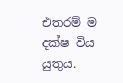එතරම් ම දක්ෂ විය යුතුය.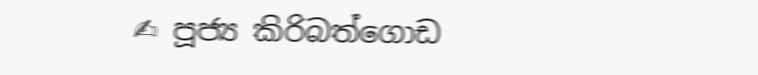✍ පූජ්‍ය කිරිබත්ගොඩ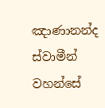ඤාණානන්ද ස්වාමීන් වහන්සේ